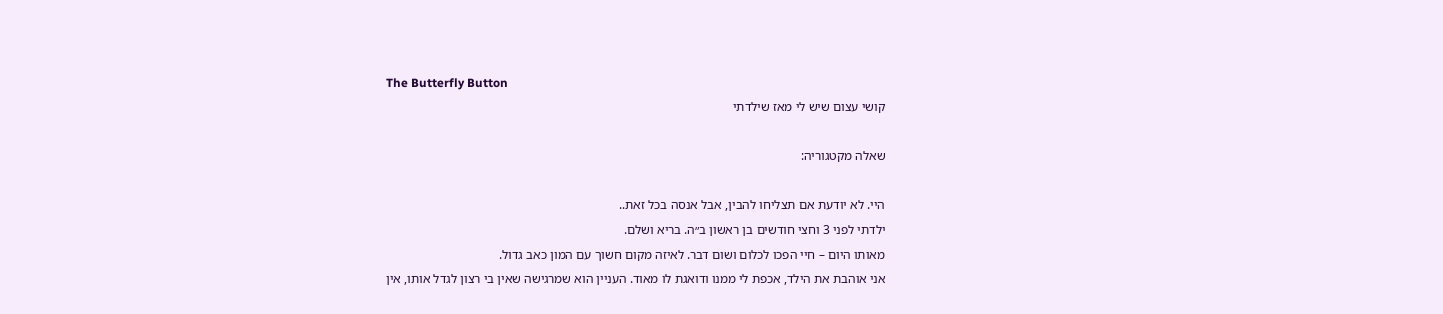The Butterfly Button
קושי עצום שיש לי מאז שילדתי

שאלה מקטגוריה:

היי. לא יודעת אם תצליחו להבין, אבל אנסה בכל זאת..
ילדתי לפני 3 וחצי חודשים בן ראשון ב״ה. בריא ושלם.
מאותו היום – חיי הפכו לכלום ושום דבר. לאיזה מקום חשוך עם המון כאב גדול.
אני אוהבת את הילד, אכפת לי ממנו ודואגת לו מאוד. העניין הוא שמרגישה שאין בי רצון לגדל אותו, אין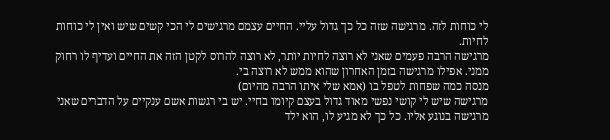לי כוחות לזה. מרגישה שזה כל כך גדול עליי. החיים עצמם מרגישים לי הכי קשים שיש ואין לי כוחות לחיות.
מרגישה הרבה פעמים שאני לא רוצה לחיות יותר, לא רוצה להרוס לקטן הזה את החיים ועדיף לו רחוק ממני. אפילו מרגישה בזמן האחרון שהוא ממש לא רוצה בי.
מנסה כמה שפחות לטפל בו (אמא שלי איתו הרבה מהיום)
מרגישה שיש לי קושי נפשי מאוד גדול בעצם קיומו בחיי. יש בי רגשות אשם ענקיים על הדברים שאני מרגישה בנוגע אליו. כל כך לא מגיע לו, הוא ילד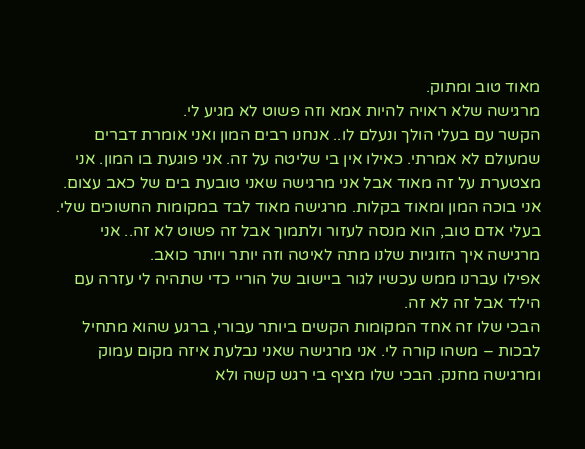מאוד טוב ומתוק.
מרגישה שלא ראויה להיות אמא וזה פשוט לא מגיע לי.
הקשר עם בעלי הולך ונעלם לו.. אנחנו רבים המון ואני אומרת דברים שמעולם לא אמרתי. כאילו אין בי שליטה על זה. אני פוגעת בו המון. אני מצטערת על זה מאוד אבל אני מרגישה שאני טובעת בים של כאב עצום. אני בוכה המון ומאוד בקלות. מרגישה מאוד לבד במקומות החשוכים שלי. בעלי אדם טוב, הוא מנסה לעזור ולתמוך אבל זה פשוט לא זה.. אני מרגישה איך הזוגיות שלנו מתה לאיטה וזה יותר ויותר כואב.
אפילו עברנו ממש עכשיו לגור ביישוב של הוריי כדי שתהיה לי עזרה עם הילד אבל זה לא זה.
הבכי שלו זה אחד המקומות הקשים ביותר עבורי, ברגע שהוא מתחיל לבכות – משהו קורה לי. אני מרגישה שאני נבלעת איזה מקום עמוק ומרגישה מחנק. הבכי שלו מציף בי רגש קשה ולא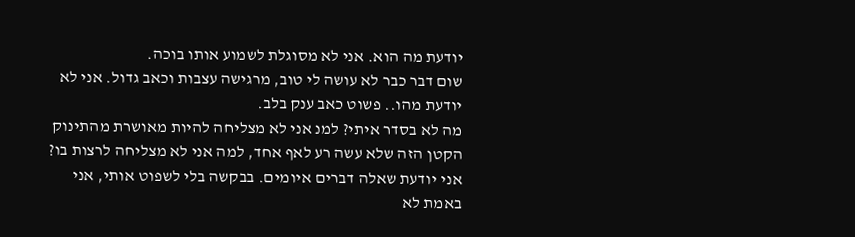יודעת מה הוא. אני לא מסוגלת לשמוע אותו בוכה.
שום דבר כבר לא עושה לי טוב, מרגישה עצבות וכאב גדול. אני לא יודעת מהו.. פשוט כאב ענק בלב.
מה לא בסדר איתי? למנ אני לא מצליחה להיות מאושרת מהתינוק הקטן הזה שלא עשה רע לאף אחד, למה אני לא מצליחה לרצות בו? אני יודעת שאלה דברים איומים. בבקשה בלי לשפוט אותי, אני באמת לא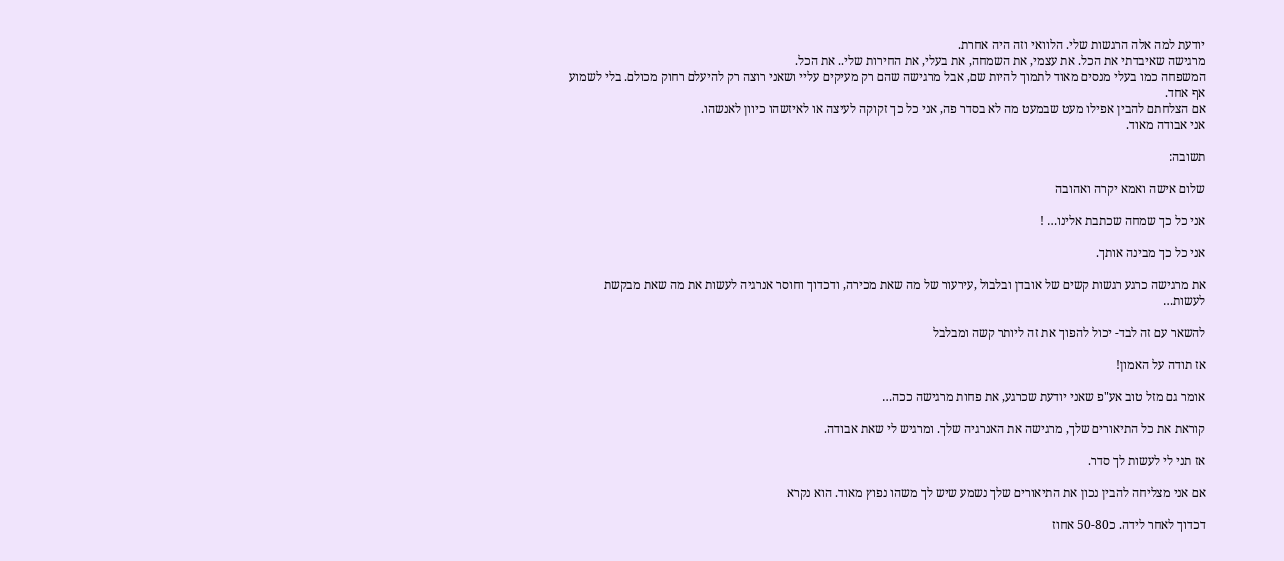יודעת למה אלה הרגשות שלי. הלוואי וזה היה אחרת.
מרגישה שאיבדתי את הכל. את עצמי, את השמחה, את בעלי, את החירות שלי.. את הכל.
המשפחה כמו בעלי מנסים מאוד לתמוך להיות שם, אבל מרגישה שהם רק מעיקים עליי ושאני רוצה רק להיעלם רחוק מכולם. בלי לשמוע אף אחד.
אם הצלחתם להבין אפילו מעט שבמעט מה לא בסדר פה, אני כל כך זקוקה לעיצה או לאיזשהו כיוון לאנשהו.
אני אבודה מאוד.

תשובה:

שלום אישה ואמא יקרה ואהובה

אני כל כך שמחה שכתבת אלינו… !

אני כל כך מבינה אותך.

את מרגישה כרגע רגשות קשים של אובדן ובלבול ,עירעור של מה שאת מכירה, ודכדוך וחוסר אנרגיה לעשות את מה שאת מבקשת לעשות…

להשאר עם זה לבד- יכול להפוך את זה ליותר קשה ומבלבל

אז תודה על האמון!

אומר גם מזל טוב אע"פ שאני יודעת שכרגע, את פחות מרגישה ככה…

קוראת את כל התיאורים שלך, מרגישה את האנרגיה שלך. ומרגיש לי שאת אבודה.

אז תני לי לעשות לך סדר.

אם אני מצליחה להבין נכון את התיאורים שלך נשמע שיש לך משהו נפוץ מאוד. הוא נקרא

דכדוך לאחר לידה. כ50-80 אחוז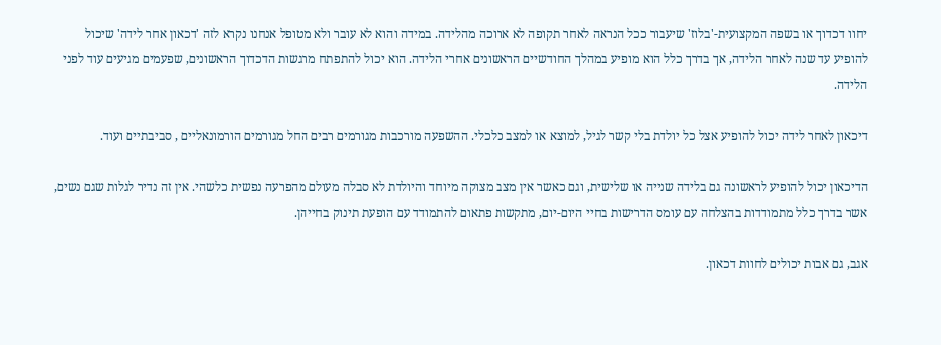יחוו דכדוך או בשפה המקצועית-'בלוז' שיעבור ככל הנראה לאחר תקופה לא ארוכה מהלידה. במידה והוא לא עובר ולא מטופל אנחנו נקרא לזה 'דכאון אחר לידה' שיכול להופיע עד שנה לאחר הלידה, אך בדרך כלל הוא מופיע במהלך החודשיים הראשונים אחרי הלידה. הוא יכול להתפתח מרגשות הדכדוך הראשונים, שפעמים מגיעים עוד לפני הלידה.

דיכאון לאחר לידה יכול להופיע אצל כל יולדת בלי קשר לגיל, למוצא או למצב כלכלי. ההשפעה מורכבות מגורמים רבים החל מגורמים הורמונאליים , סביבתיים ועוד.

הדיכאון יכול להופיע לראשונה גם בלידה שנייה או שלישית, וגם כאשר אין מצב מצוקה מיוחד והיולדת לא סבלה מעולם מהפרעה נפשית כלשהי. אין זה נדיר לגלות שגם נשים, אשר בדרך כלל מתמודדות בהצלחה עם עומס הדרישות בחיי היום-יום, מתקשות פתאום להתמודד עם הופעת תינוק בחייהן.

אגב, גם אבות יכולים לחוות דכאון.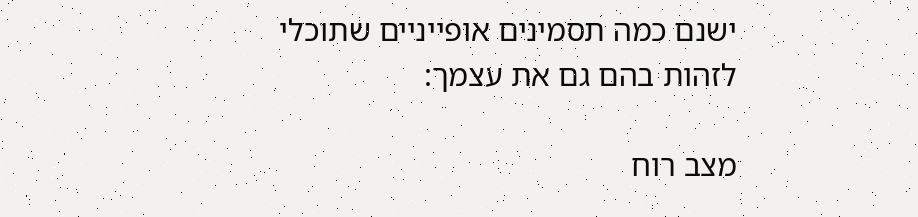ישנם כמה תסמינים אופייניים שתוכלי לזהות בהם גם את עצמך:

מצב רוח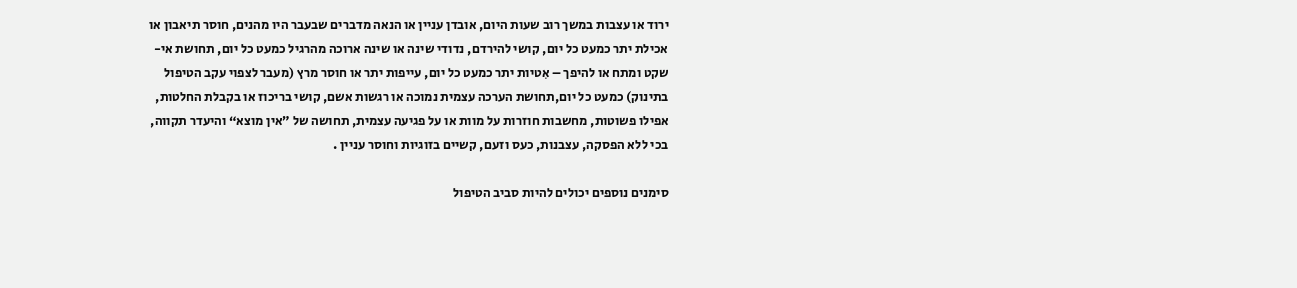ירוד או עצבות במשך רוב שעות היום, אובדן עניין או הנאה מדברים שבעבר היו מהנים, חוסר תיאבון או אכילת יתר כמעט כל יום, קושי להירדם, נדודי שינה או שינה ארוכה מהרגיל כמעט כל יום, תחושת אי-שקט ומתח או להיפך – אִטיות יתר כמעט כל יום, עייפות יתר או חוסר מרץ (מעבר לצפוי עקב הטיפול בתינוק) כמעט כל יום,תחושת הערכה עצמית נמוכה או רגשות אשם, קושי בריכוז או בקבלת החלטות, אפילו פשוטות, מחשבות חוזרות על מוות או על פגיעה עצמית, תחושה של ”אין מוצא“ והיעדר תקווה, בכי ללא הפסקה, עצבנות, כעס וזעם, קשיים בזוגיות וחוסר עניין .

סימנים נוספים יכולים להיות סביב הטיפול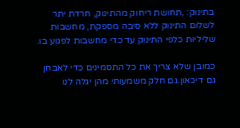בתינוק: ,תחושת ריחוק מהתינוק, חרדת יתר לשלום התינוק ללא סיבה מספקת, מחשבות שליליות כלפי התינוק עד כדי מחשבות לפגוע בו.

כמובן שלא צריך את כל התסמינים כדי לאבחן גם דיכאון.גם חלק משמעותי מהן יגלה לנו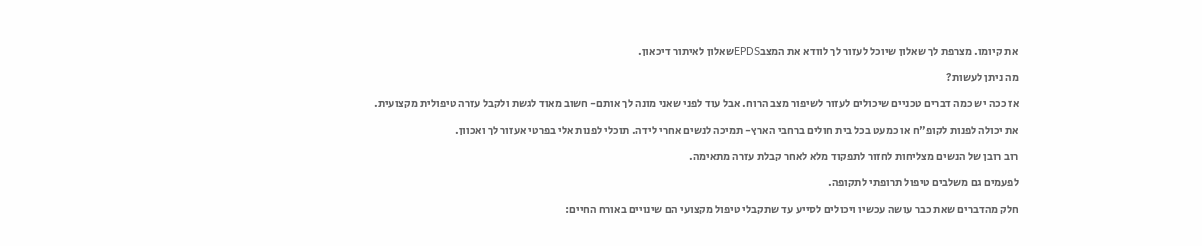את קיומו. מצרפת לך שאלון שיוכל לעזור לך לוודא את המצבEPDSשאלון לאיתור דיכאון.

מה ניתן לעשות?

אז ככה יש כמה דברים טכניים שיכולים לעזור לשיפור מצב הרוח. אבל עוד לפני שאני מונה לך אותם- חשוב מאוד לגשת ולקבל עזרה טיפולית מקצועית.

את יכולה לפנות לקופ"ח או כמעט בכל בית חולים ברחבי הארץ- תמיכה לנשים אחרי לידה. תוכלי לפנות אלי בפרטי אעזור לך ואכוון.

רוב רובן של הנשים מצליחות לחזור לתפקוד מלא לאחר קבלת עזרה מתאימה.

לפעמים גם משלבים טיפול תרופתי לתקופה.

חלק מהדברים שאת כבר עושה עכשיו ויכולים לסייע עד שתקבלי טיפול מקצועי הם שינויים באורח החיים: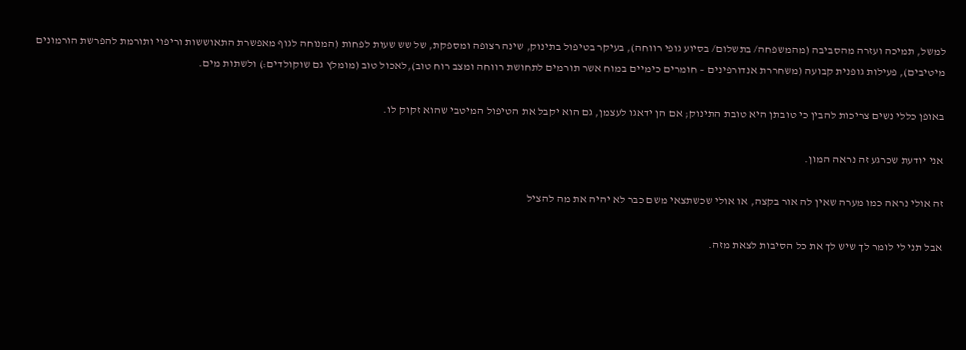למשל, תמיכה ועזרה מהסביבה (מהמשפחה/ בתשלום/ בסיוע גופי רווחה), בעיקר בטיפול בתינוק, שינה רצופה ומספקת, של שש שעות לפחות (המנוחה לגוף מאפשרת התאוששות וריפוי ותורמת להפרשת הורמונים מיטיבים), פעילות גופנית קבועה (משחררת אנדורפינים – חומרים כימיים במוח אשר תורמים לתחושת רווחה ומצב רוח טוב),לאכול טוב (מומלץ גם שוקולדים:) ולשתות מים.

באופן כללי נשים צריכות להבין כי טובתן היא טובת התינוק; אם הן ידאגו לעצמן, גם הוא יקבל את הטיפול המיטבי שהוא זקוק לו.

אני יודעת שכרגע זה נראה המון.

זה אולי נראה כמו מערה שאין לה אור בקצה, או אולי שכשתצאי משם כבר לא יהיה את מה להציל

אבל תני לי לומר לך שיש לך את כל הסיבות לצאת מזה.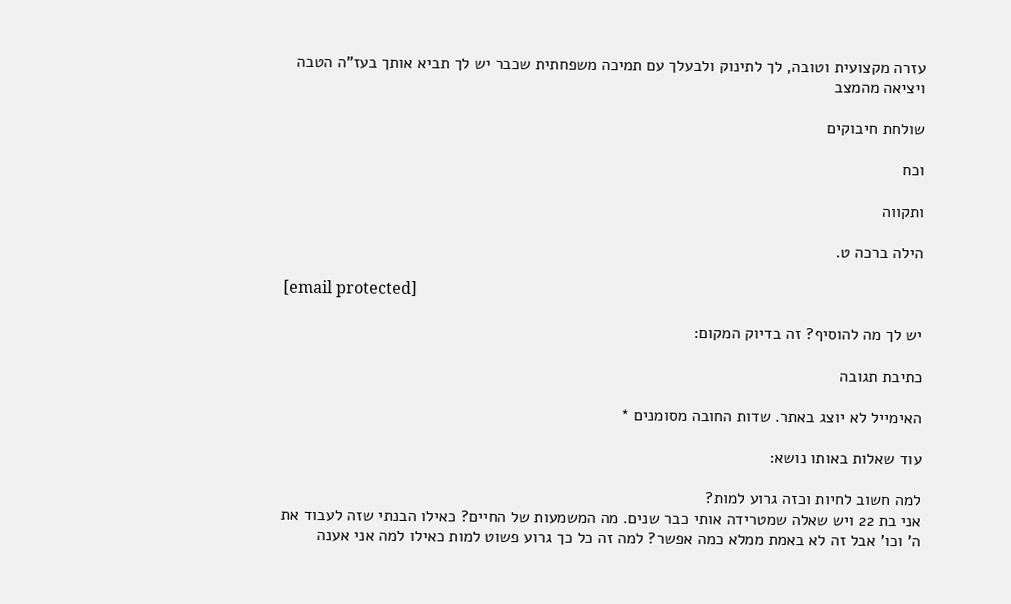עזרה מקצועית וטובה, לך לתינוק ולבעלך עם תמיכה משפחתית שכבר יש לך תביא אותך בעז"ה הטבה ויציאה מהמצב

שולחת חיבוקים

וכח

ותקווה

הילה ברכה ט.

[email protected]

יש לך מה להוסיף? זה בדיוק המקום:

כתיבת תגובה

האימייל לא יוצג באתר. שדות החובה מסומנים *

עוד שאלות באותו נושא:

למה חשוב לחיות וכזה גרוע למות?
אני בת 22 ויש שאלה שמטרידה אותי כבר שנים. מה המשמעות של החיים? כאילו הבנתי שזה לעבוד את ה' וכו' אבל זה לא באמת ממלא כמה אפשר? למה זה כל כך גרוע פשוט למות כאילו למה אני אענה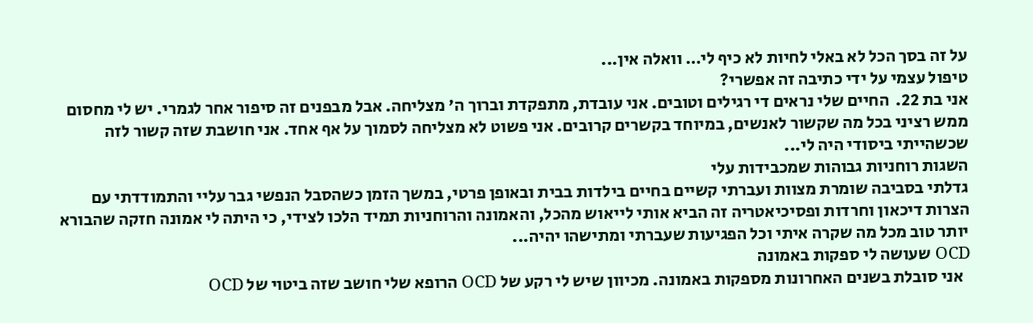על זה בסך הכל לא באלי לחיות לא כיף לי… וואלה אין...
טיפול עצמי על ידי כתיבה זה אפשרי?
אני בת 22.  החיים שלי נראים די רגילים וטובים. אני עובדת, מתפקדת וברוך ה' מצליחה. אבל מבפנים זה סיפור אחר לגמרי. יש לי מחסום ממש רציני בכל מה שקשור לאנשים, במיוחד בקשרים קרובים. אני פשוט לא מצליחה לסמוך על אף אחד. אני חושבת שזה קשור לזה שכשהייתי ביסודי היה לי...
השגות רוחניות גבוהות שמכבידות עלי
גדלתי בסביבה שומרת מצוות ועברתי קשיים בחיים בילדות בבית ובאופן פרטי, במשך הזמן כשהסבל הנפשי גבר עליי והתמודדתי עם הצרות דיכאון וחרדות ופסיכיאטריה זה הביא אותי לייאוש מהכל, והאמונה והרוחניות תמיד הלכו לצידי, כי היתה לי אמונה חזקה שהבורא יותר טוב מכל מה שקרה איתי וכל הפגיעות שעברתי ומתישהו יהיה...
OCD שעושה לי ספקות באמונה
  אני סובלת בשנים האחרונות מספקות באמונה. מכיוון שיש לי רקע של OCD הרופא שלי חושב שזה ביטוי של OCD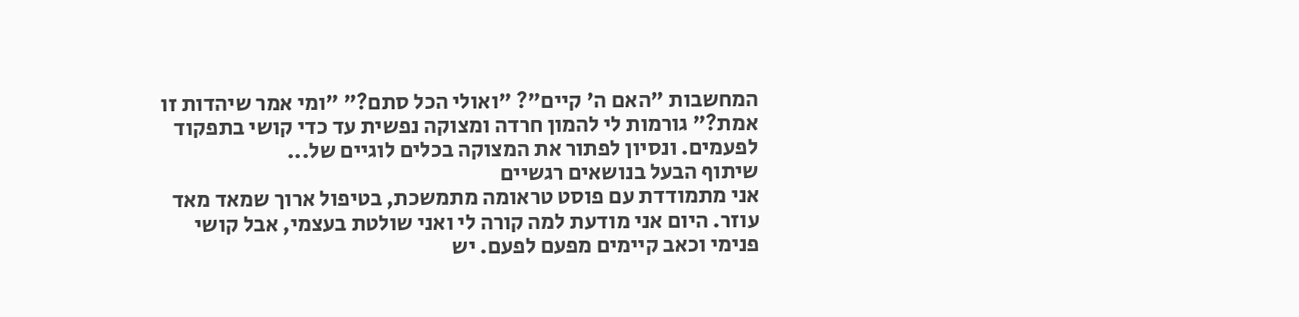המחשבות "האם ה' קיים"? "ואולי הכל סתם?" "ומי אמר שיהדות זו אמת?" גורמות לי להמון חרדה ומצוקה נפשית עד כדי קושי בתפקוד לפעמים. ונסיון לפתור את המצוקה בכלים לוגיים של...
שיתוף הבעל בנושאים רגשיים
אני מתמודדת עם פוסט טראומה מתמשכת, בטיפול ארוך שמאד מאד עוזר. היום אני מודעת למה קורה לי ואני שולטת בעצמי, אבל קושי פנימי וכאב קיימים מפעם לפעם. יש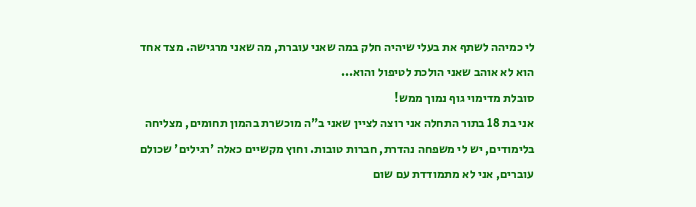לי כמיהה לשתף את בעלי שיהיה חלק במה שאני עוברת, מה שאני מרגישה. מצד אחד הוא לא אוהב שאני הולכת לטיפול והוא...
סובלת מדימוי גוף נמוך ממש!
אני בת 18 בתור התחלה אני רוצה לציין שאני ב"ה מוכשרת בהמון תחומים, מצליחה בלימודים, יש לי משפחה נהדרת, חברות טובות. וחוץ מקשיים כאלה 'רגילים' שכולם עוברים, אני לא מתמודדת עם שום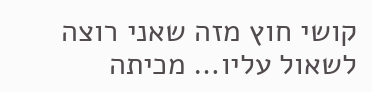קושי חוץ מזה שאני רוצה לשאול עליו… מכיתה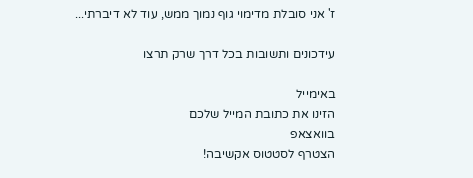ז' אני סובלת מדימוי גוף נמוך ממש, עוד לא דיברתי...

עידכונים ותשובות בכל דרך שרק תרצו

באימייל
הזינו את כתובת המייל שלכם
בוואצאפ
הצטרף לסטטוס אקשיבה!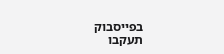בפייסבוק
תעקבו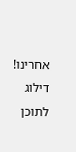אחרינו!
דילוג לתוכן